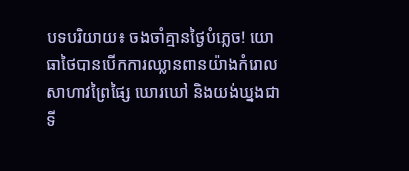បទបរិយាយ៖ ចងចាំគ្មានថ្ងៃបំភ្លេច! យោធាថៃបានបើកការឈ្លានពានយ៉ាងកំរោល សាហាវព្រៃផ្សៃ ឃោរឃៅ និងយង់ឃ្នងជាទី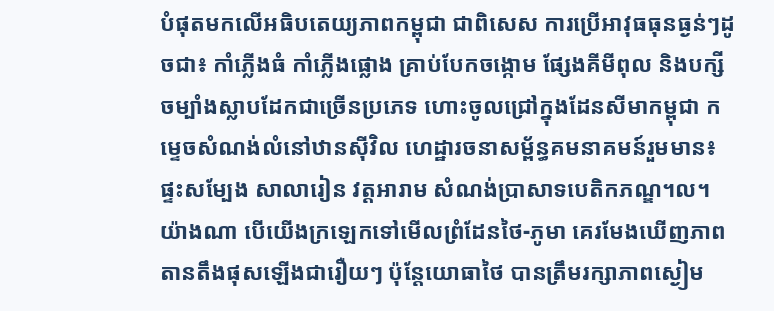បំផុតមកលើអធិបតេយ្យភាពកម្ពុជា ជាពិសេស ការប្រើអាវុធធុនធ្ងន់ៗដូចជា៖ កាំភ្លើងធំ កាំភ្លើងផ្លោង គ្រាប់បែកចង្កោម ផ្សែងគីមីពុល និងបក្សីចម្បាំងស្លាបដែកជាច្រើនប្រភេទ ហោះចូលជ្រៅក្នុងដែនសីមាកម្ពុជា កម្ទេចសំណង់លំនៅឋានស៊ីវិល ហេដ្ឋារចនាសម្ព័ន្ធគមនាគមន៍រួមមាន៖ ផ្ទះសម្បែង សាលារៀន វត្តអារាម សំណង់ប្រាសាទបេតិកភណ្ឌ។ល។ យ៉ាងណា បើយើងក្រឡេកទៅមើលព្រំដែនថៃ-ភូមា គេរមែងឃើញភាពតានតឹងផុសឡើងជារឿយៗ ប៉ុន្តែយោធាថៃ បានត្រឹមរក្សាភាពស្ងៀម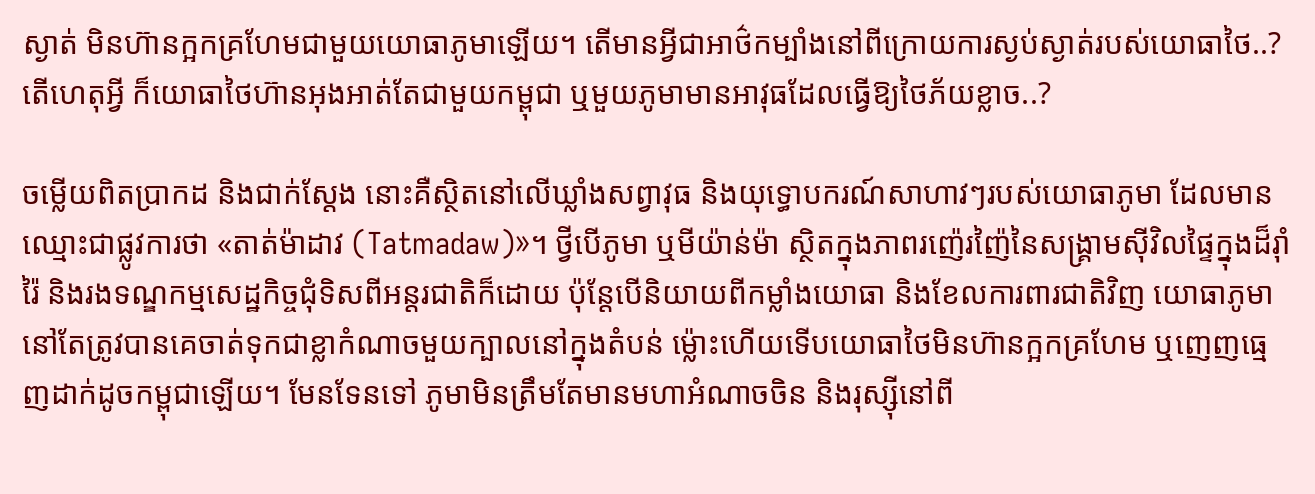ស្ងាត់ មិនហ៊ានក្អកគ្រហែមជាមួយយោធាភូមាឡើយ។ តើមានអ្វីជាអាថ៌កម្បាំងនៅពីក្រោយការស្ងប់ស្ងាត់របស់យោធាថៃ..? តើហេតុអ្វី ក៏យោធាថៃហ៊ានអុងអាត់តែជាមួយកម្ពុជា ឬមួយភូមាមានអាវុធដែលធ្វើឱ្យថៃភ័យខ្លាច..?

ចម្លើយពិតប្រាកដ និងជាក់ស្តែង នោះគឺស្ថិតនៅលើឃ្លាំងសព្វាវុធ និងយុទ្ធោបករណ៍សាហាវៗរបស់យោធាភូមា ដែលមានឈ្មោះជាផ្លូវការថា «តាត់ម៉ាដាវ (Tatmadaw)»។ ថ្វីបើភូមា ឬមីយ៉ាន់ម៉ា ស្ថិតក្នុងភាពរញ៉េរញ៉ៃនៃសង្គ្រាមស៊ីវិលផ្ទៃក្នុងដ៏រ៉ាំរ៉ៃ និងរងទណ្ឌកម្មសេដ្ឋកិច្ចជុំទិសពីអន្តរជាតិក៏ដោយ ប៉ុន្តែបើនិយាយពីកម្លាំងយោធា និងខែលការពារជាតិវិញ យោធាភូមា នៅតែត្រូវបានគេចាត់ទុកជាខ្លាកំណាចមួយក្បាលនៅក្នុងតំបន់ ម៉្លោះហើយទើបយោធាថៃមិនហ៊ានក្អកគ្រហែម ឬញេញធ្មេញដាក់ដូចកម្ពុជាឡើយ។ មែនទែនទៅ ភូមាមិនត្រឹមតែមានមហាអំណាចចិន និងរុស្ស៊ីនៅពី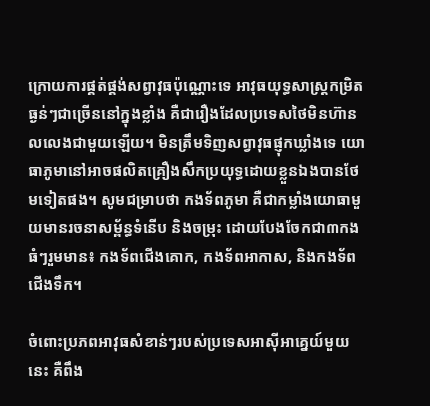ក្រោយការផ្គត់ផ្គង់សព្វាវុធប៉ុណ្ណោះទេ អាវុធយុទ្ធសាស្ត្រកម្រិតធ្ងន់ៗជាច្រើននៅក្នុងខ្លាំង គឺជារឿងដែលប្រទេសថៃមិនហ៊ានលលេងជាមួយឡើយ។ មិនត្រឹមទិញសព្វាវុធផ្ញុកឃ្លាំងទេ យោធាភូមានៅអាចផលិតគ្រឿងសឹកប្រយុទ្ធដោយខ្លួនឯងបានថែមទៀតផង។ សូមជម្រាបថា កងទ័ពភូមា គឺជាកម្លាំងយោធាមួយមានរចនាសម្ព័ន្ធទំនើប និងចម្រុះ ដោយបែងចែកជា៣កងធំៗរួមមាន៖ កងទ័ពជើងគោក, កងទ័ពអាកាស, និងកងទ័ពជើងទឹក។

ចំពោះប្រភពអាវុធសំខាន់ៗរបស់ប្រទេសអាស៊ីអាគ្នេយ៍មួយនេះ គឺពឹង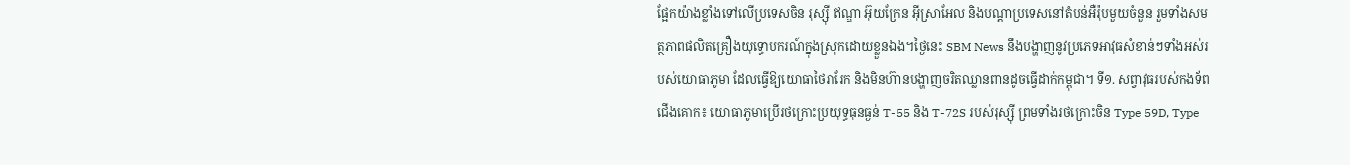ផ្អែកយ៉ាងខ្លាំងទៅលើប្រទេសចិន រុស្ស៊ី ឥណ្ឌា អ៊ុយក្រែន អ៊ីស្រាអែល និងបណ្តាប្រទេសនៅតំបន់អឺរ៉ុបមួយចំនួន រួមទាំងសមត្ថភាពផលិតគ្រឿងយុទ្ធោបករណ៍ក្នុងស្រុកដោយខ្លួនឯង។ថ្ងៃនេះ SBM News នឹងបង្ហាញនូវប្រភេទអាវុធសំខាន់ៗទាំងអស់របស់យោធាភូមា ដែលធ្វើឱ្យយោធាថៃរារែក និងមិនហ៊ានបង្ហាញចរិតឈ្លានពានដូចធ្វើដាក់កម្ពុជា។ ទី១. សព្វាវុធរបស់កងទ័ពជើងគោក៖ យោធាភូមាប្រើរថក្រោះប្រយុទ្ធធុនធ្ងន់ T-55 និង T-72S របស់រុស្ស៊ី ព្រមទាំងរថក្រោះចិន Type 59D, Type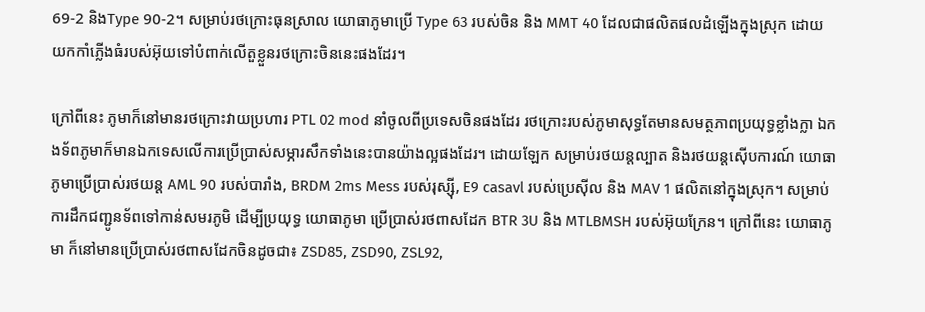69-2 និងType 90-2។ សម្រាប់រថក្រោះធុនស្រាល យោធាភូមាប្រើ Type 63 របស់ចិន និង MMT 40 ដែលជាផលិតផលដំឡើងក្នុងស្រុក ដោយយកកាំភ្លើងធំរបស់អ៊ុយទៅបំពាក់លើតួខ្លួនរថក្រោះចិននេះផងដែរ។

ក្រៅពីនេះ ភូមាក៏នៅមានរថក្រោះវាយប្រហារ PTL 02 mod នាំចូលពីប្រទេសចិនផងដែរ រថក្រោះរបស់ភូមាសុទ្ធតែមានសមត្ថភាពប្រយុទ្ធខ្លាំងក្លា ឯកងទ័ពភូមាក៏មានឯកទេសលើការប្រើប្រាស់សម្ភារសឹកទាំងនេះបានយ៉ាងល្អផងដែរ។ ដោយឡែក សម្រាប់រថយន្តល្បាត និងរថយន្តស៊ើបការណ៍ យោធាភូមាប្រើប្រាស់រថយន្ត AML 90 របស់បារាំង, BRDM 2ms Mess របស់រុស្ស៊ី, E9 casavl របស់ប្រេស៊ីល និង MAV 1 ផលិតនៅក្នុងស្រុក។ សម្រាប់ការដឹកជញ្ជូនទ័ពទៅកាន់សមរភូមិ ដើម្បីប្រយុទ្ធ យោធាភូមា ប្រើប្រាស់រថពាសដែក BTR 3U និង MTLBMSH របស់អ៊ុយក្រែន។ ក្រៅពីនេះ យោធាភូមា ក៏នៅមានប្រើប្រាស់រថពាសដែកចិនដូចជា៖ ZSD85, ZSD90, ZSL92,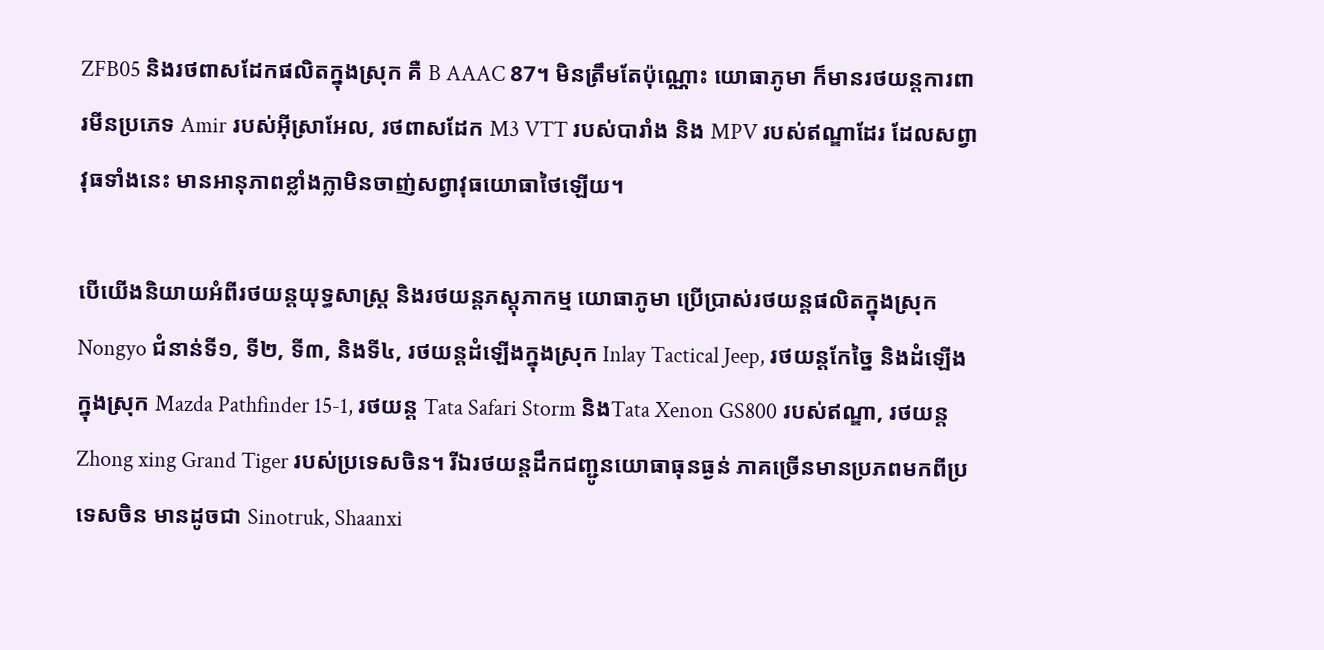ZFB05 និងរថពាសដែកផលិតក្នុងស្រុក គឺ B AAAC 87។ មិនត្រឹមតែប៉ុណ្ណោះ យោធាភូមា ក៏មានរថយន្តការពារមីនប្រភេទ Amir របស់អ៊ីស្រាអែល, រថពាសដែក M3 VTT របស់បារាំង និង MPV របស់ឥណ្ឌាដែរ ដែលសព្វាវុធទាំងនេះ មានអានុភាពខ្លាំងក្លាមិនចាញ់សព្វាវុធយោធាថៃឡើយ។

បើយើងនិយាយអំពីរថយន្តយុទ្ធសាស្ត្រ និងរថយន្តភស្តុភាកម្ម យោធាភូមា ប្រើប្រាស់រថយន្តផលិតក្នុងស្រុក Nongyo ជំនាន់ទី១, ទី២, ទី៣, និងទី៤, រថយន្តដំឡើងក្នុងស្រុក Inlay Tactical Jeep, រថយន្តកែច្នៃ និងដំឡើងក្នុងស្រុក Mazda Pathfinder 15-1, រថយន្ត Tata Safari Storm និងTata Xenon GS800 របស់ឥណ្ឌា, រថយន្ត Zhong xing Grand Tiger របស់ប្រទេសចិន។ រីឯរថយន្តដឹកជញ្ជូនយោធាធុនធ្ងន់ ភាគច្រើនមានប្រភពមកពីប្រទេសចិន មានដូចជា Sinotruk, Shaanxi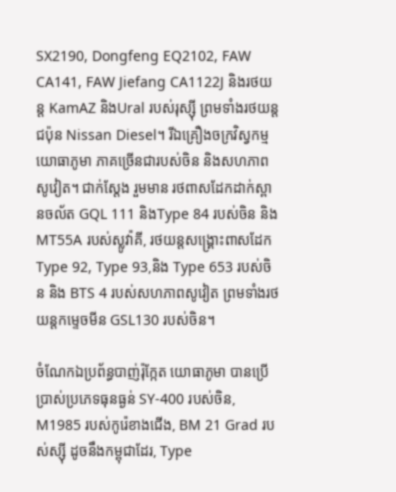SX2190, Dongfeng EQ2102, FAW CA141, FAW Jiefang CA1122J និងរថយន្ត KamAZ និងUral របស់រុស្ស៊ី ព្រមទាំងរថយន្តជប៉ុន Nissan Diesel។ រីឯគ្រឿងចក្រវិស្វកម្មយោធាភូមា ភាគច្រើនជារបស់ចិន និងសហភាពសូវៀត។ ជាក់ស្តែង រួមមាន រថពាសដែកដាក់ស្ពានចល័ត GQL 111 និងType 84 របស់ចិន និងMT55A របស់ស្លូវ៉ាគី, រថយន្តសង្គ្រោះពាសដែក Type 92, Type 93,និង Type 653 របស់ចិន និង BTS 4 របស់សហភាពសូវៀត ព្រមទាំងរថយន្តកម្ទេចមីន GSL130 របស់ចិន។

ចំណែកឯប្រព័ន្ធបាញ់រ៉ុក្កែត យោធាភូមា បានប្រើប្រាស់ប្រភេទធុនធ្ងន់ SY-400 របស់ចិន, M1985 របស់កូរ៉េខាងជើង, BM 21 Grad របស់ស្ស៊ី ដូចនឹងកម្ពុជាដែរ, Type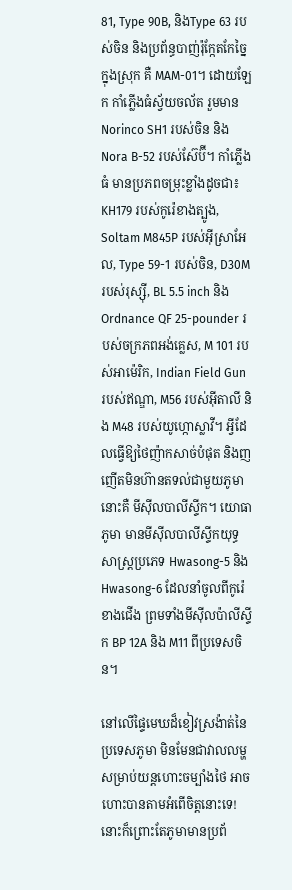81, Type 90B, និងType 63 របស់ចិន និងប្រព័ន្ធបាញ់រ៉ុក្កែតកែច្នៃក្នុងស្រុក គឺ MAM-01។ ដោយឡែក កាំភ្លើងធំស្វ័យចល័ត រួមមាន Norinco SH1 របស់ចិន និង Nora B-52 របស់ស៊ែប៊ី។ កាំភ្លើងធំ មានប្រភពចម្រុះខ្លាំងដូចជា៖ KH179 របស់កូរ៉េខាងត្បូង, Soltam M845P របស់អ៊ីស្រាអែល, Type 59-1 របស់ចិន, D30M របស់រុស្ស៊ី, BL 5.5 inch និងOrdnance QF 25-pounder របស់ចក្រភពអង់គ្លេស, M 101 របស់អាម៉េរិក, Indian Field Gun របស់ឥណ្ឌា, M56 របស់អ៊ីតាលី និង M48 របស់យូហ្កោស្លាវី។ អ្វីដែលធ្វើឱ្យថៃញ៉ាកសាច់បំផុត និងញញើតមិនហ៊ានតទល់ជាមួយភូមានោះគឺ មីស៊ីលបាលីស្ទីក។ យោធាភូមា មានមីស៊ីលបាលីស្ទីកយុទ្ធសាស្ត្រប្រភេទ Hwasong-5 និងHwasong-6 ដែលនាំចូលពីកូរ៉េខាងជើង ព្រមទាំងមីស៊ីលប៉ាលីស្ទីក BP 12A និង M11 ពីប្រទេសចិន។

នៅលើផ្ទៃមេឃដ៏ខៀវស្រង៉ាត់នៃប្រទេសភូមា មិនមែនជាវាលលម្ហសម្រាប់យន្តហោះចម្បាំងថៃ អាចហោះបានតាមអំពើចិត្តនោះទេ! នោះក៏ព្រោះតែភូមាមានប្រព័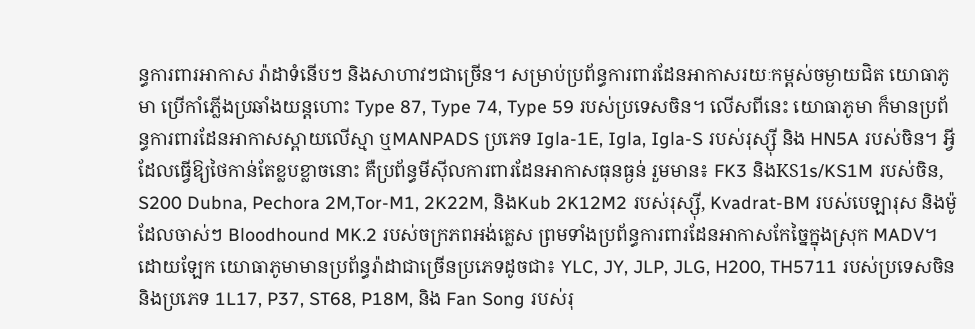ន្ធការពារអាកាស រ៉ាដាទំនើបៗ និងសាហាវៗជាច្រើន។ សម្រាប់ប្រព័ន្ធការពារដែនអាកាសរយៈកម្ពស់ចម្ងាយជិត យោធាភូមា ប្រើកាំភ្លើងប្រឆាំងយន្តហោះ Type 87, Type 74, Type 59 របស់ប្រទេសចិន។ លើសពីនេះ យោធាភូមា ក៏មានប្រព័ន្ធការពារដែនអាកាសស្ពាយលើស្មា ឬMANPADS ប្រភេទ Igla-1E, Igla, Igla-S របស់រុស្ស៊ី និង HN5A របស់ចិន។ អ្វីដែលធ្វើឱ្យថៃកាន់តែខ្លបខ្លាចនោះ គឺប្រព័ន្ធមីស៊ីលការពារដែនអាកាសធុនធ្ងន់ រួមមាន៖ FK3 និងKS1s/KS1M របស់ចិន, S200 Dubna, Pechora 2M,Tor-M1, 2K22M, និងKub 2K12M2 របស់រុស្ស៊ី, Kvadrat-BM របស់បេឡារុស និងម៉ូដែលចាស់ៗ Bloodhound MK.2 របស់ចក្រភពអង់គ្លេស ព្រមទាំងប្រព័ន្ធការពារដែនអាកាសកែច្នៃក្នុងស្រុក MADV។ ដោយឡែក យោធាភូមាមានប្រព័ន្ធរ៉ាដាជាច្រើនប្រភេទដូចជា៖ YLC, JY, JLP, JLG, H200, TH5711 របស់ប្រទេសចិន និងប្រភេទ 1L17, P37, ST68, P18M, និង Fan Song របស់រុ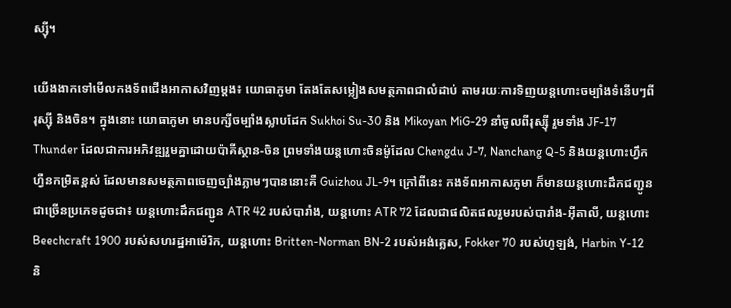ស្ស៊ី។

យើងងាកទៅមើលកងទ័ពជើងអាកាសវិញម្ដង៖ យោធាភូមា តែងតែសម្លៀងសមត្ថភាពជាលំដាប់ តាមរយៈការទិញយន្តហោះចម្បាំងទំនើបៗពីរុស្ស៊ី និងចិន។ ក្នុងនោះ យោធាភូមា មានបក្សីចម្បាំងស្លាបដែក Sukhoi Su-30 និង Mikoyan MiG-29 នាំចូលពីរុស្ស៊ី រួមទាំង JF-17 Thunder ដែលជាការអភិវឌ្ឍរួមគ្នាដោយប៉ាគីស្ថាន-ចិន ព្រមទាំងយន្តហោះចិនម៉ូដែល Chengdu J-7, Nanchang Q-5 និងយន្តហោះហ្វឹកហ្វឺនកម្រិតខ្ពស់ ដែលមានសមត្ថភាពចេញច្បាំងភ្លាមៗបាននោះគឺ Guizhou JL-9។ ក្រៅពីនេះ កងទ័ពអាកាសភូមា ក៏មានយន្តហោះដឹកជញ្ជូនជាច្រើនប្រភេទដូចជា៖ យន្តហោះដឹកជញ្ជូន ATR 42 របស់បារាំង, យន្តហោះ ATR 72 ដែលជាផលិតផលរួមរបស់បារាំង-អ៊ីតាលី, យន្តហោះ Beechcraft 1900 របស់សហរដ្ឋអាម៉េរិក, យន្តហោះ Britten-Norman BN-2 របស់អង់គ្លេស, Fokker 70 របស់ហូឡង់, Harbin Y-12 និ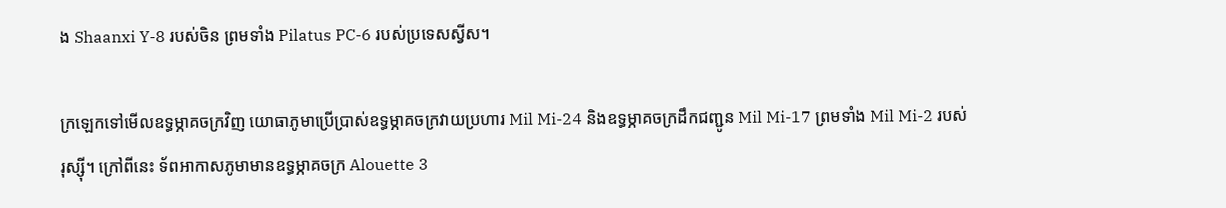ង Shaanxi Y-8 របស់ចិន ព្រមទាំង Pilatus PC-6 របស់ប្រទេសស្វីស។

ក្រឡេកទៅមើលឧទ្ធម្ភាគចក្រវិញ យោធាភូមាប្រើប្រាស់ឧទ្ធម្ភាគចក្រវាយប្រហារ Mil Mi-24 និងឧទ្ធម្ភាគចក្រដឹកជញ្ជូន Mil Mi-17 ព្រមទាំង Mil Mi-2 របស់រុស្ស៊ី។ ក្រៅពីនេះ ទ័ពអាកាសភូមាមានឧទ្ធម្ភាគចក្រ Alouette 3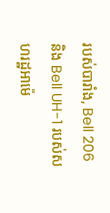របស់បារាំង, Bell 206 និង Bell UH-1 របស់សហរដ្ឋអាម៉េ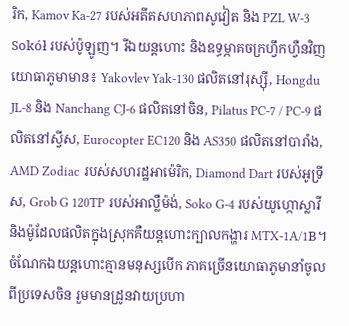រិក, Kamov Ka-27 របស់អតីតសហភាពសូវៀត និង PZL W-3 Sokół របស់ប៉ូឡូញ។ រីឯយន្តហោះ និងឧទ្ធម្ភាគចក្រហ្វឹកហ្វឺនវិញ យោធាភូមាមាន៖ Yakovlev Yak-130 ផលិតនៅរុស្ស៊ី, Hongdu JL-8 និង Nanchang CJ-6 ផលិតនៅចិន, Pilatus PC-7 / PC-9 ផលិតនៅស្វីស, Eurocopter EC120 និង AS350 ផលិតនៅបារាំង, AMD Zodiac របស់សហរដ្ឋអាម៉េរិក, Diamond Dart របស់អូទ្រីស, Grob G 120TP របស់អាល្លឺម៉ង់, Soko G-4 របស់យូហ្កោស្លាវី និងម៉ូដែលផលិតក្នុងស្រុកគឺយន្តហោះក្បាលកង្ហារ MTX-1A/1B។ ចំណែកឯយន្តហោះគ្មានមនុស្សបើក ភាគច្រើនយោធាភូមានាំចូលពីប្រទេសចិន រួមមានដ្រូនវាយប្រហា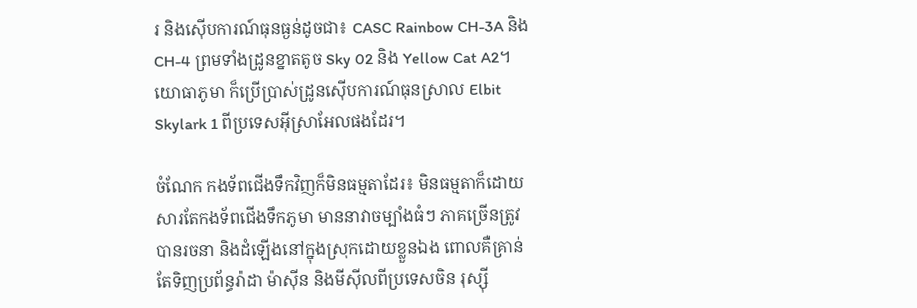រ និងស៊ើបការណ៍ធុនធ្ងន់ដូចជា៖ CASC Rainbow CH-3A និង CH-4 ព្រមទាំងដ្រូនខ្នាតតូច Sky 02 និង Yellow Cat A2។ យោធាភូមា ក៏ប្រើប្រាស់ដ្រូនស៊ើបការណ៍ធុនស្រាល Elbit Skylark 1 ពីប្រទេសអ៊ីស្រាអែលផងដែរ។

ចំណែក កងទ័ពជើងទឹកវិញក៏មិនធម្មតាដែរ៖ មិនធម្មតាក៏ដោយសារតែកងទ័ពជើងទឹកភូមា មាននាវាចម្បាំងធំៗ ភាគច្រើនត្រូវបានរចនា និងដំឡើងនៅក្នុងស្រុកដោយខ្លួនឯង ពោលគឺគ្រាន់តែទិញប្រព័ន្ធរ៉ាដា ម៉ាស៊ីន និងមីស៊ីលពីប្រទេសចិន រុស្ស៊ី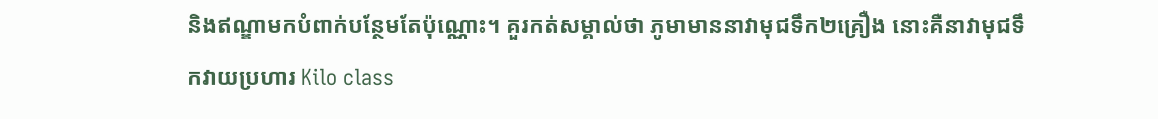និងឥណ្ឌាមកបំពាក់បន្ថែមតែប៉ុណ្ណោះ។ គួរកត់សម្គាល់ថា ភូមាមាននាវាមុជទឹក២គ្រឿង នោះគឺនាវាមុជទឹកវាយប្រហារ Kilo class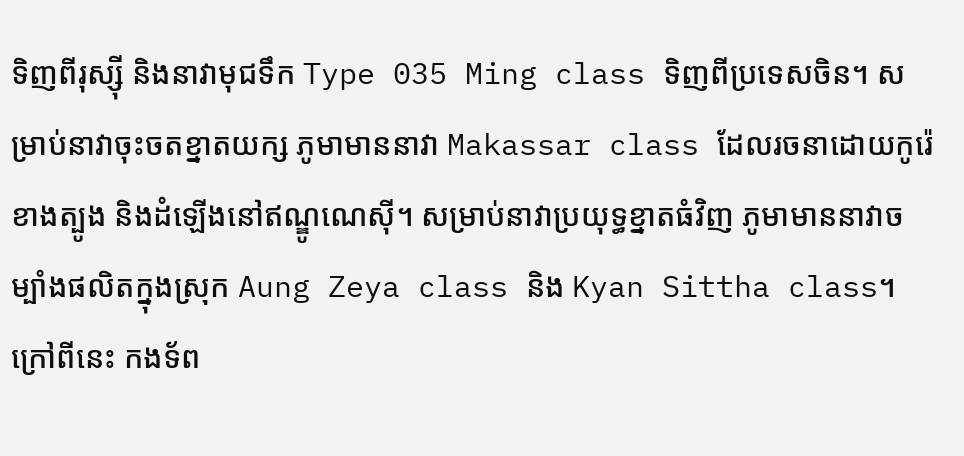ទិញពីរុស្ស៊ី និងនាវាមុជទឹក Type 035 Ming class ទិញពីប្រទេសចិន។ សម្រាប់នាវាចុះចតខ្នាតយក្ស ភូមាមាននាវា Makassar class ដែលរចនាដោយកូរ៉េខាងត្បូង និងដំឡើងនៅឥណ្ឌូណេស៊ី។ សម្រាប់នាវាប្រយុទ្ធខ្នាតធំវិញ ភូមាមាននាវាចម្បាំងផលិតក្នុងស្រុក Aung Zeya class និង Kyan Sittha class។ ក្រៅពីនេះ កងទ័ព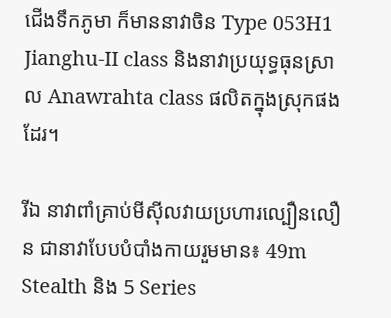ជើងទឹកភូមា ក៏មាននាវាចិន Type 053H1 Jianghu-II class និងនាវាប្រយុទ្ធធុនស្រាល Anawrahta class ផលិតក្នុងស្រុកផងដែរ។

រីឯ នាវាពាំគ្រាប់មីស៊ីលវាយប្រហារល្បឿនលឿន ជានាវាបែបបំបាំងកាយរួមមាន៖ 49m Stealth និង 5 Series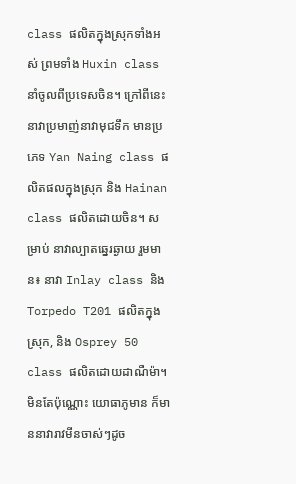class ផលិតក្នុងស្រុកទាំងអស់ ព្រមទាំង Huxin class នាំចូលពីប្រទេសចិន។ ក្រៅពីនេះ នាវាប្រមាញ់នាវាមុជទឹក មានប្រភេទ Yan Naing class ផលិតផលក្នុងស្រុក និង Hainan class ផលិតដោយចិន។ សម្រាប់ នាវាល្បាតឆ្នេរឆ្ងាយ រួមមាន៖ នាវា Inlay class និង Torpedo T201 ផលិតក្នុងស្រុក, និង Osprey 50 class ផលិតដោយដាណឺម៉ា។ មិនតែប៉ុណ្ណោះ យោធាភូមាន ក៏មាននាវារាវមីនចាស់ៗដូច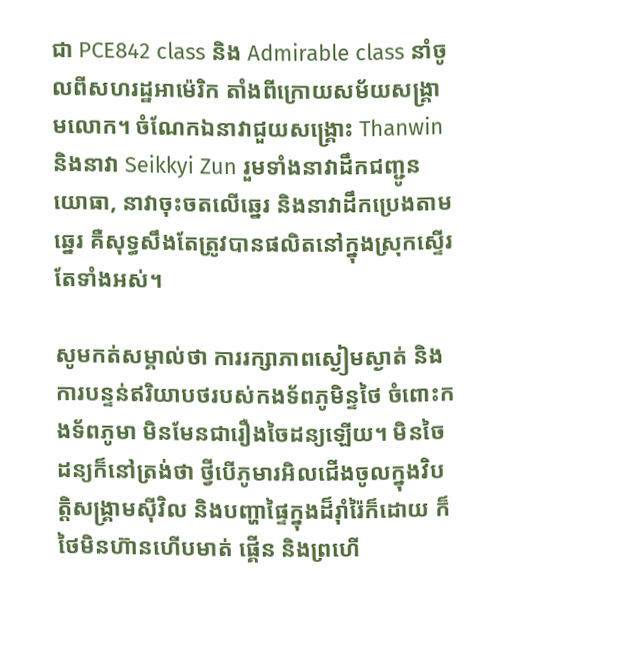ជា PCE842 class និង Admirable class នាំចូលពីសហរដ្ឋអាម៉េរិក តាំងពីក្រោយសម័យសង្គ្រាមលោក។ ចំណែកឯនាវាជួយសង្គ្រោះ Thanwin និងនាវា Seikkyi Zun រួមទាំងនាវាដឹកជញ្ជូនយោធា, នាវាចុះចតលើឆ្នេរ និងនាវាដឹកប្រេងតាមឆ្នេរ គឺសុទ្ធសឹងតែត្រូវបានផលិតនៅក្នុងស្រុកស្ទើរតែទាំងអស់។

សូមកត់សម្គាល់ថា ការរក្សាភាពស្ងៀមស្ងាត់ និងការបន្ទន់ឥរិយាបថរបស់កងទ័ពភូមិន្ទថៃ ចំពោះកងទ័ពភូមា មិនមែនជារឿងចៃដន្យឡើយ។ មិនចៃដន្យក៏នៅត្រង់ថា ថ្វីបើភូមារអិលជើងចូលក្នុងវិបត្តិសង្គ្រាមស៊ីវិល និងបញ្ហាផ្ទៃក្នុងដ៏រ៉ាំរ៉ៃក៏ដោយ ក៏ថៃមិនហ៊ានហើបមាត់ ផ្គើន និងព្រហើ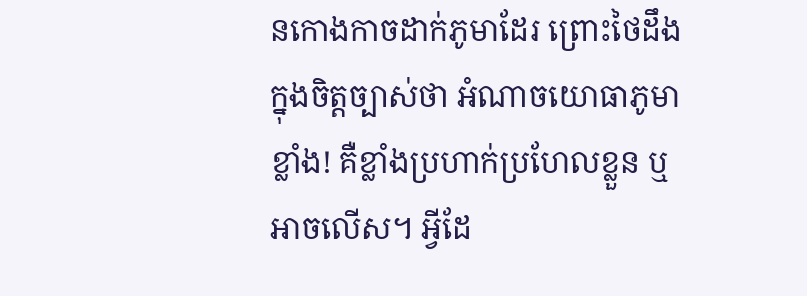នកោងកាចដាក់ភូមាដែរ ព្រោះថៃដឹងក្នុងចិត្តច្បាស់ថា អំណាចយោធាភូមា ខ្លាំង! គឺខ្លាំងប្រហាក់ប្រហែលខ្លួន ឬអាចលើស។ អ្វីដែ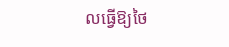លធ្វើឱ្យថៃ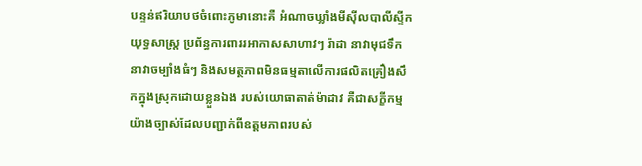បន្ទន់ឥរិយាបថចំពោះភូមានោះគឺ អំណាចឃ្លាំងមីស៊ីលបាលីស្ទីកយុទ្ធសាស្ត្រ ប្រព័ន្ធការពាររអាកាសសាហាវៗ រ៉ាដា នាវាមុជទឹក នាវាចម្បាំងធំៗ និងសមត្ថភាពមិនធម្មតាលើការផលិតគ្រឿងសឹកក្នុងស្រុកដោយខ្លួនឯង របស់យោធាតាត់ម៉ាដាវ គឺជាសក្ខីកម្មយ៉ាងច្បាស់ដែលបញ្ជាក់ពីឧត្តមភាពរបស់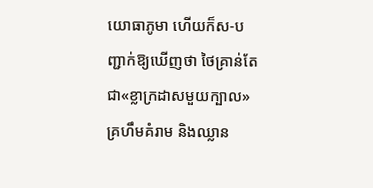យោធាភូមា ហើយក៏ស-បញ្ជាក់ឱ្យឃើញថា ថៃគ្រាន់តែជា«ខ្លាក្រដាសមួយក្បាល» គ្រហឹមគំរាម និងឈ្លាន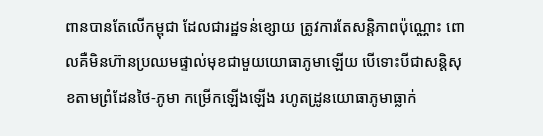ពានបានតែលើកម្ពុជា ដែលជារដ្ឋទន់ខ្សោយ ត្រូវការតែសន្តិភាពប៉ុណ្ណោះ ពោលគឺមិនហ៊ានប្រឈមផ្ទាល់មុខជាមួយយោធាភូមាឡើយ បើទោះបីជាសន្តិសុខតាមព្រំដែនថៃ-ភូមា កម្រើកឡើងឡើង រហូតដ្រូនយោធាភូមាធ្លាក់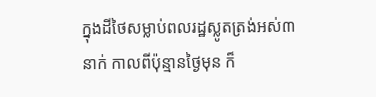ក្នុងដីថៃសម្លាប់ពលរដ្ឋស្លូតត្រង់អស់៣នាក់ កាលពីប៉ុន្មានថ្ងៃមុន ក៏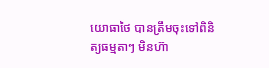យោធាថៃ បានត្រឹមចុះទៅពិនិត្យធម្មតាៗ មិនហ៊ា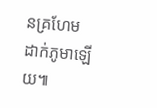នគ្រហែមដាក់ភូមាឡើយ៕